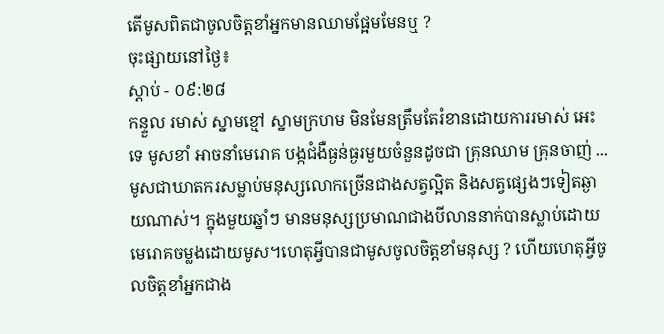តើមូសពិតជាចូលចិត្តខាំអ្នកមានឈាមផ្អែមមែនឬ ?
ចុះផ្សាយនៅថ្ងៃ៖
ស្តាប់ - ០៩:២៨
កន្ទួល រមាស់ ស្នាមខ្មៅ ស្នាមក្រហម មិនមែនត្រឹមតែរំខានដោយការរមាស់ អេះទេ មូសខាំ អាចនាំមេរោគ បង្កជំងឺធ្ងន់ធ្ងរមួយចំនួនដូចជា គ្រុនឈាម គ្រុនចាញ់ ... មូសជាឃាតករសម្លាប់មនុស្សលោកច្រើនជាងសត្វល្អិត និងសត្វផ្សេងៗទៀតឆ្ងាយណាស់។ ក្នុងមួយឆ្នាំៗ មានមនុស្សប្រមាណជាងបីលាននាក់បានស្លាប់ដោយមេរោគចម្លងដោយមូស។ហេតុអ្វីបានជាមូសចូលចិត្តខាំមនុស្ស ? ហើយហេតុអ្វីចូលចិត្តខាំអ្នកជាង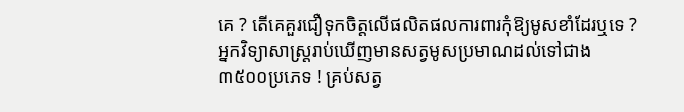គេ ? តើគេគួរជឿទុកចិត្តលើផលិតផលការពារកុំឱ្យមូសខាំដែរឬទេ ?
អ្នកវិទ្យាសាស្ត្ររាប់ឃើញមានសត្វមូសប្រមាណដល់ទៅជាង៣៥០០ប្រភេទ ! គ្រប់សត្វ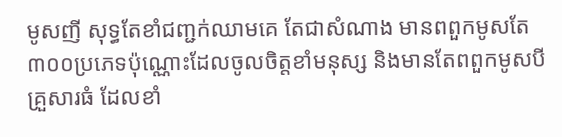មូសញី សុទ្ធតែខាំជញ្ជក់ឈាមគេ តែជាសំណាង មានពពួកមូសតែ៣០០ប្រភេទប៉ុណ្ណោះដែលចូលចិត្តខាំមនុស្ស និងមានតែពពួកមូសបីគ្រួសារធំ ដែលខាំ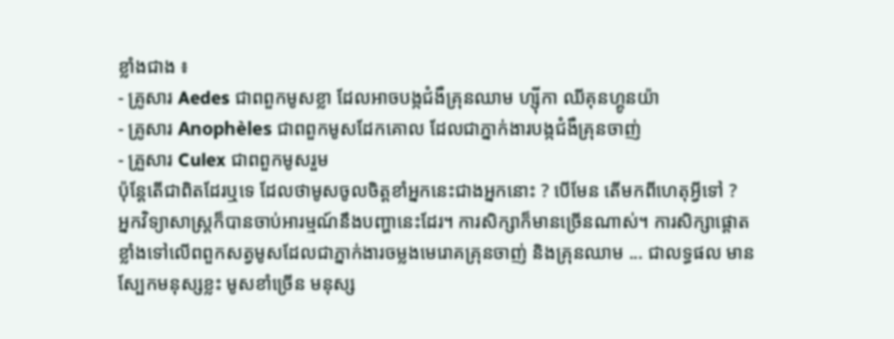ខ្លាំងជាង ៖
- គ្រូសារ Aedes ជាពពួកមូសខ្លា ដែលអាចបង្កជំងឺគ្រុនឈាម ហ្ស៊ីកា ឈីគុនហ្គូនយ៉ា
- គ្រូសារ Anophèles ជាពពួកមូសដែកគោល ដែលជាភ្នាក់ងារបង្កជំងឺគ្រុនចាញ់
- គ្រួសារ Culex ជាពពួកមូសរួម
ប៉ុន្តែតើជាពិតដែរឬទេ ដែលថាមូសចូលចិត្តខាំអ្នកនេះជាងអ្នកនោះ ? បើមែន តើមកពីហេតុអ្វីទៅ ?
អ្នកវិទ្យាសាស្ត្រក៏បានចាប់អារម្មណ៍នឹងបញ្ហានេះដែរ។ ការសិក្សាក៏មានច្រើនណាស់។ ការសិក្សាផ្តោតខ្លាំងទៅលើពពួកសត្វមូសដែលជាភ្នាក់ងារចម្លងមេរោគគ្រុនចាញ់ និងគ្រុនឈាម ... ជាលទ្ធផល មានស្បែកមនុស្សខ្លះ មូសខាំច្រើន មនុស្ស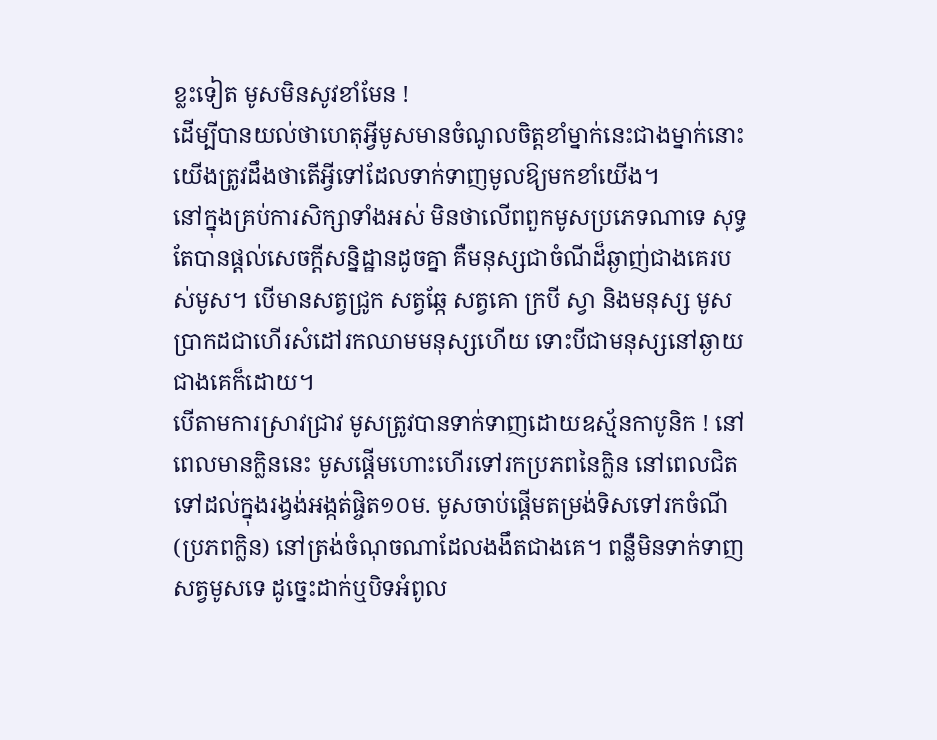ខ្លះទៀត មូសមិនសូវខាំមែន !
ដើម្បីបានយល់ថាហេតុអ្វីមូសមានចំណូលចិត្តខាំម្នាក់នេះជាងម្នាក់នោះ យើងត្រូវដឹងថាតើអ្វីទៅដែលទាក់ទាញមូលឱ្យមកខាំយើង។
នៅក្នុងគ្រប់ការសិក្សាទាំងអស់ មិនថាលើពពួកមូសប្រភេទណាទេ សុទ្ធតែបានផ្តល់សេចក្តីសន្និដ្ឋានដូចគ្នា គឺមនុស្សជាចំណីដ៏ឆ្ងាញ់ជាងគេរបស់មូស។ បើមានសត្វជ្រូក សត្វឆ្កែ សត្វគោ ក្របី ស្វា និងមនុស្ស មូសប្រាកដជាហើរសំដៅរកឈាមមនុស្សហើយ ទោះបីជាមនុស្សនៅឆ្ងាយជាងគេក៏ដោយ។
បើតាមការស្រាវជ្រាវ មូសត្រូវបានទាក់ទាញដោយឧស្ម័នកាបូនិក ! នៅពេលមានក្លិននេះ មូសផ្តើមហោះហើរទៅរកប្រភពនៃក្លិន នៅពេលជិតទៅដល់ក្នុងរង្វង់អង្កត់ផ្ចិត១០ម. មូសចាប់ផ្តើមតម្រង់ទិសទៅរកចំណី (ប្រភពក្លិន) នៅត្រង់ចំណុចណាដែលងងឹតជាងគេ។ ពន្លឺមិនទាក់ទាញសត្វមូសទេ ដូច្នេះដាក់ឬបិទអំពូល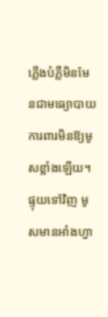ភ្លើងបំភ្លឺមិនមែនជាមធ្យោបាយការពារមិនឱ្យមូសខ្លាំងឡើយ។ ផ្ទុយទៅវិញ មូសមានអាំងហ្វា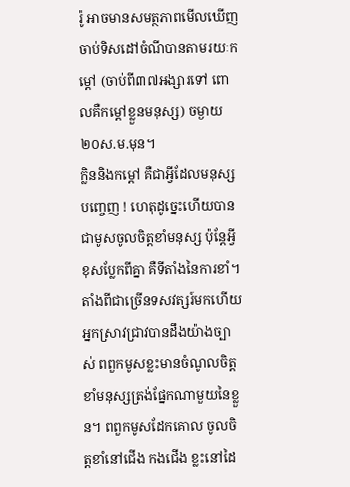រ៉ូ អាចមានសមត្ថភាពមើលឃើញចាប់ទិសដៅចំណីបានតាមរយៈកម្តៅ (ចាប់ពី៣៧អង្សារទៅ ពោលគឺកម្តៅខ្លួនមនុស្ស) ចម្ងាយ២០ស.ម.មុន។
ក្លិននិងកម្តៅ គឺជាអ្វីដែលមនុស្សបញ្ចេញ ! ហេតុដូច្នេះហើយបានជាមូសចូលចិត្តខាំមនុស្ស ប៉ុន្តែអ្វីខុសប្លែកពីគ្នា គឺទីតាំងនៃការខាំ។ តាំងពីជាច្រើនទសវត្សរ៍មកហើយ អ្នកស្រាវជ្រាវបានដឹងយ៉ាងច្បាស់ ពពួកមូសខ្លះមានចំណូលចិត្តខាំមនុស្សត្រង់ផ្នែកណាមួយនៃខ្លួន។ ពពួកមូសដែកគោល ចូលចិត្តខាំនៅជើង កងជើង ខ្លះនៅដៃ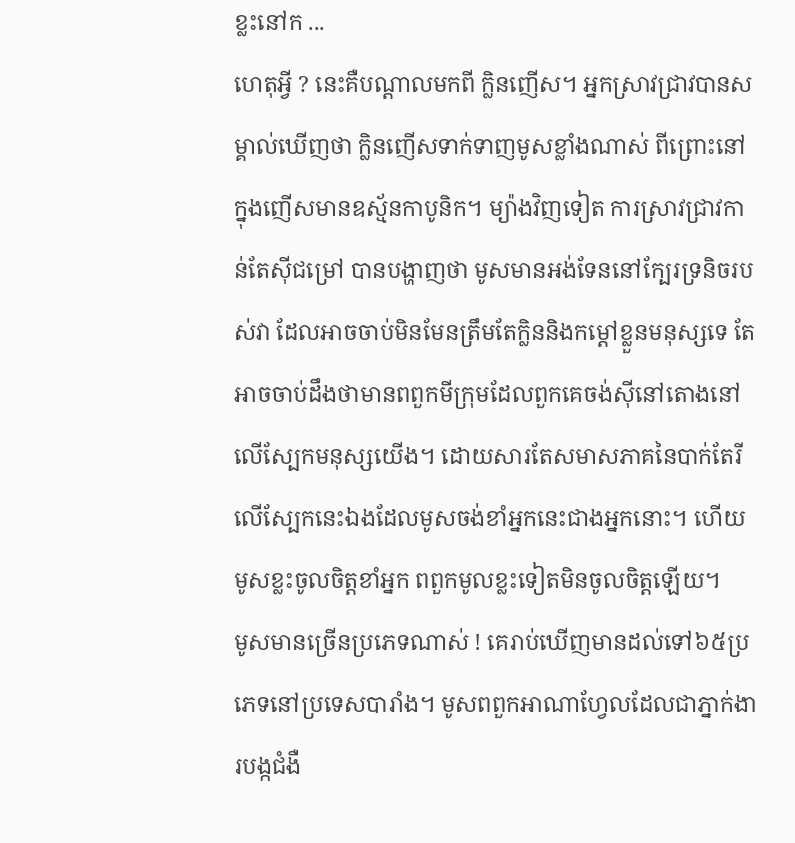ខ្លះនៅក ...
ហេតុអ្វី ? នេះគឺបណ្តាលមកពី ក្លិនញើស។ អ្នកស្រាវជ្រាវបានសម្គាល់ឃើញថា ក្លិនញើសទាក់ទាញមូសខ្លាំងណាស់ ពីព្រោះនៅក្នុងញើសមានឧស្ម័នកាបូនិក។ ម្យ៉ាងវិញទៀត ការស្រាវជ្រាវកាន់តែស៊ីជម្រៅ បានបង្ហាញថា មូសមានអង់ទែននៅក្បែរទ្រនិចរបស់វា ដែលអាចចាប់មិនមែនត្រឹមតែក្លិននិងកម្តៅខ្លួនមនុស្សទេ តែអាចចាប់ដឹងថាមានពពួកមីក្រុមដែលពួកគេចង់ស៊ីនៅតោងនៅលើស្បែកមនុស្សយើង។ ដោយសារតែសមាសភាគនៃបាក់តែរីលើស្បែកនេះឯងដែលមូសចង់ខាំអ្នកនេះជាងអ្នកនោះ។ ហើយមូសខ្លះចូលចិត្តខាំអ្នក ពពួកមូលខ្លះទៀតមិនចូលចិត្តឡើយ។
មូសមានច្រើនប្រភេទណាស់ ! គេរាប់ឃើញមានដល់ទៅ៦៥ប្រភេទនៅប្រទេសបារាំង។ មូសពពួកអាណាហ្វែលដែលជាភ្នាក់ងារបង្កជំងឺ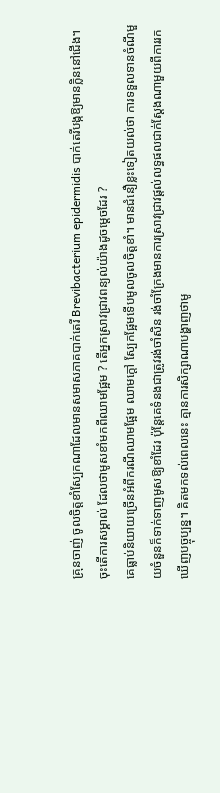គ្រុនចាញ់ ចូលចិត្តខាំស្បែកណាដែលមានសមាសភាគបាក់តេរី Brevibacterium epidermidis បាក់តេរីបង្កឱ្យមានក្លិននៅជើង។
ចុះតើការសម្គាល់ ដែលថាមូសខាំមកពីឈាមផ្អែម ? តើអ្នកស្រាវជ្រាវពន្យល់យ៉ាងដូចម្តេចដែរ ?
គេធ្លាប់និយាយច្រើនអំពីករណីឈាមផ្អែម ឈាមក្តៅ ស្បែកផ្អែមទើបមូលចូលចិត្តខាំ។ មានជំនឿខ្លះទៀតយល់ថា ការទទួលទានចំណីមួយចំនួនក៏ទាក់ទាញមូសឱ្យខាំដែរ ប៉ុន្តែគេទំនងជាត្រូវរង់ចាំសិន រង់ចាំក្រែងមានការស្រាវជ្រាវផ្តល់លទ្ធផលជាក់ស្តែងណាមួយពីការរកឃើញបច្ចុប្បន្ន។ គិតមកទល់ពេលនេះ គ្មានការសិក្សាណាបង្ហាញថាមូ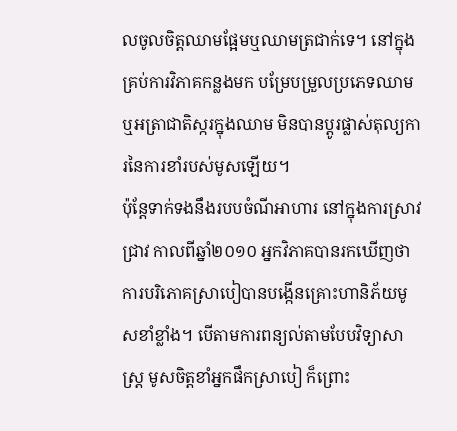លចូលចិត្តឈាមផ្អែមឬឈាមត្រជាក់ទេ។ នៅក្នុងគ្រប់ការវិភាគកន្លងមក បម្រែបម្រួលប្រភេទឈាម ឬអត្រាជាតិស្ករក្នុងឈាម មិនបានប្តូរផ្លាស់តុល្យការនៃការខាំរបស់មូសឡើយ។
ប៉ុន្តែទាក់ទងនឹងរបបចំណីអាហារ នៅក្នុងការស្រាវជ្រាវ កាលពីឆ្នាំ២០១០ អ្នកវិភាគបានរកឃើញថា ការបរិភោគស្រាបៀបានបង្កើនគ្រោះហានិភ័យមូសខាំខ្លាំង។ បើតាមការពន្យល់តាមបែបវិទ្យាសាស្ត្រ មូសចិត្តខាំអ្នកផឹកស្រាបៀ ក៏ព្រោះ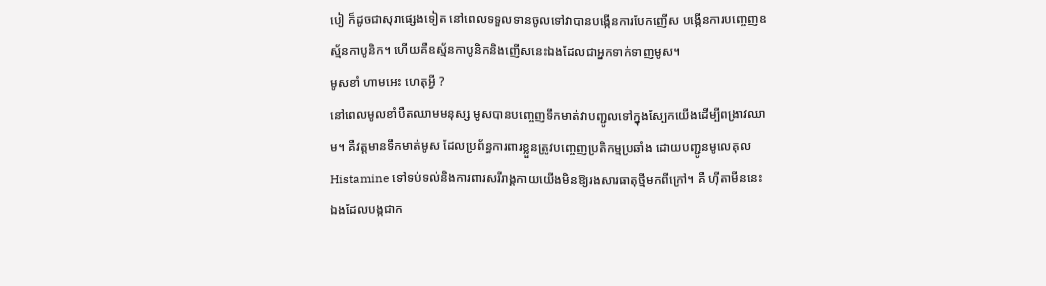បៀ ក៏ដូចជាសុរាផ្សេងទៀត នៅពេលទទួលទានចូលទៅវាបានបង្កើនការបែកញើស បង្កើនការបញ្ចេញឧស្ម័នកាបូនិក។ ហើយគឺឧស្ម័នកាបូនិកនិងញើសនេះឯងដែលជាអ្នកទាក់ទាញមូស។
មូសខាំ ហាមអេះ ហេតុអ្វី ?
នៅពេលមូលខាំបឺតឈាមមនុស្ស មូសបានបញ្ចេញទឹកមាត់វាបញ្ជូលទៅក្នុងស្បែកយើងដើម្បីពង្រាវឈាម។ គឺវត្តមានទឹកមាត់មូស ដែលប្រព័ន្ធការពារខ្លួនត្រូវបញ្ចេញប្រតិកម្មប្រឆាំង ដោយបញ្ជូនមូលេគុល Histamine ទៅទប់ទល់និងការពារសរីរាង្គកាយយើងមិនឱ្យរងសារធាតុថ្មីមកពីក្រៅ។ គឺ ហ៊ីតាមីននេះឯងដែលបង្កជាក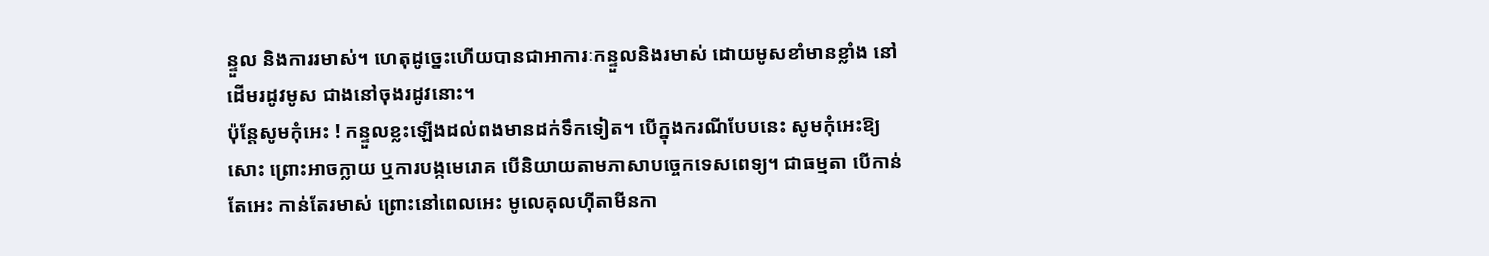ន្ទួល និងការរមាស់។ ហេតុដូច្នេះហើយបានជាអាការៈកន្ទួលនិងរមាស់ ដោយមូសខាំមានខ្លាំង នៅដើមរដូវមូស ជាងនៅចុងរដូវនោះ។
ប៉ុន្តែសូមកុំអេះ ! កន្ទួលខ្លះឡើងដល់ពងមានដក់ទឹកទៀត។ បើក្នុងករណីបែបនេះ សូមកុំអេះឱ្យសោះ ព្រោះអាចក្លាយ ឬការបង្កមេរោគ បើនិយាយតាមភាសាបច្ចេកទេសពេទ្យ។ ជាធម្មតា បើកាន់តែអេះ កាន់តែរមាស់ ព្រោះនៅពេលអេះ មូលេគុលហ៊ីតាមីនកា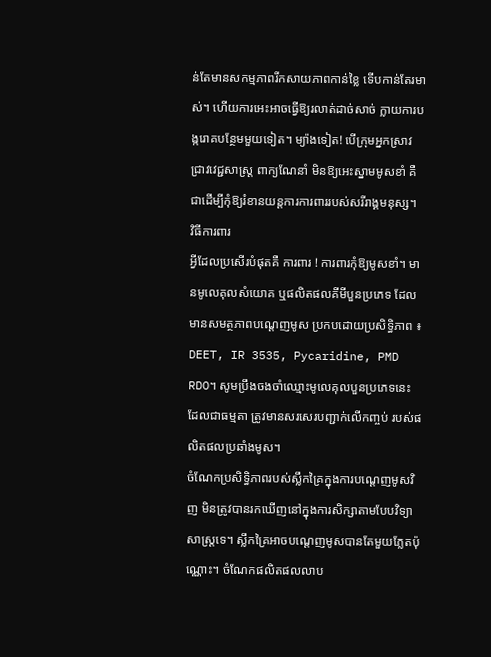ន់តែមានសកម្មភាពរីកសាយភាពកាន់ខ្លៃ ទើបកាន់តែរមាស់។ ហើយការអេះអាចធ្វើឱ្យរលាត់ដាច់សាច់ ក្លាយការបង្ករោគបន្ថែមមួយទៀត។ ម្យ៉ាងទៀត! បើក្រុមអ្នកស្រាវជ្រាវវេជ្ជសាស្ត្រ ពាក្យណែនាំ មិនឱ្យអេះស្នាមមូសខាំ គឺជាដើម្បីកុំឱ្យរំខានយន្តការការពាររបស់សរីរាង្គមនុស្ស។
វិធីការពារ
អ្វីដែលប្រសើរបំផុតគឺ ការពារ ! ការពារកុំឱ្យមូសខាំ។ មានមូលេគុលសំយោគ ឬផលិតផលគីមីបួនប្រភេទ ដែលមានសមត្ថភាពបណ្តេញមូស ប្រកបដោយប្រសិទ្ធិភាព ៖ DEET, IR 3535, Pycaridine, PMD RDO។ សូមប្រឹងចងចាំឈ្មោះមូលេគុលបួនប្រភេទនេះ ដែលជាធម្មតា ត្រូវមានសរសេរបញ្ជាក់លើកញ្ចប់ របស់ផលិតផលប្រឆាំងមូស។
ចំណែកប្រសិទ្ធិភាពរបស់ស្លឹកគ្រៃក្នុងការបណ្តេញមូសវិញ មិនត្រូវបានរកឃើញនៅក្នុងការសិក្សាតាមបែបវិទ្យាសាស្ត្រទេ។ ស្លឹកគ្រៃអាចបណ្តេញមូសបានតែមួយភ្លែតប៉ុណ្ណោះ។ ចំណែកផលិតផលលាប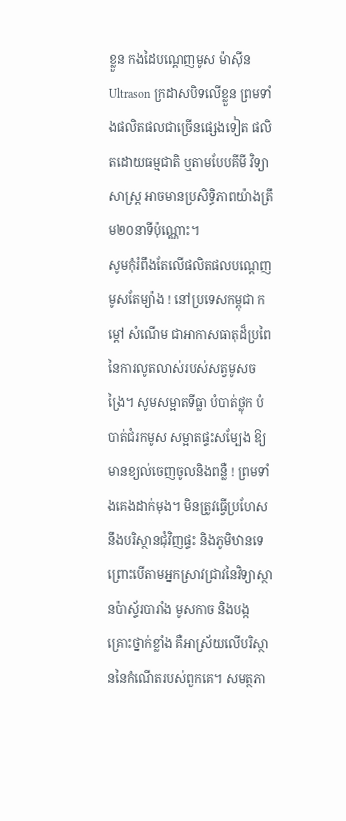ខ្លួន កងដៃបណ្តេញមូស ម៉ាស៊ីនUltrason ក្រដាសបិទលើខ្លួន ព្រមទាំងផលិតផលជាច្រើនផ្សេងទៀត ផលិតដោយធម្មជាតិ ឬតាមបែបគីមី វិទ្យាសាស្ត្រ អាចមានប្រសិទ្ធិភាពយ៉ាងត្រឹម២០នាទីប៉ុណ្ណោះ។
សូមកុំរំពឹងតែលើផលិតផលបណ្តេញមូសតែម្យ៉ាង ! នៅប្រទេសកម្ពុជា កម្តៅ សំណើម ជាអាកាសធាតុដ៏ប្រពៃនៃការលូតលាស់របស់សត្វមូសចង្រៃ។ សូមសម្អាតទីធ្លា បំបាត់ថ្លុក បំបាត់ជំរកមូស សម្អាតផ្ទះសម្បែង ឱ្យមានខ្យល់ចេញចូលនិងពន្លឺ ! ព្រមទាំងគេងដាក់មុង។ មិនត្រូវធ្វើប្រហែសនឹងបរិស្ថានជុំវិញផ្ទះ និងភូមិឋានទេ ព្រោះបើតាមអ្នកស្រាវជ្រាវនៃវិទ្យាស្ថានប៉ាស្ទ័របារាំង មូសកាច និងបង្កគ្រោះថ្នាក់ខ្លាំង គឺអាស្រ័យលើបរិស្ថាននៃកំណើតរបស់ពួកគេ។ សមត្ថភា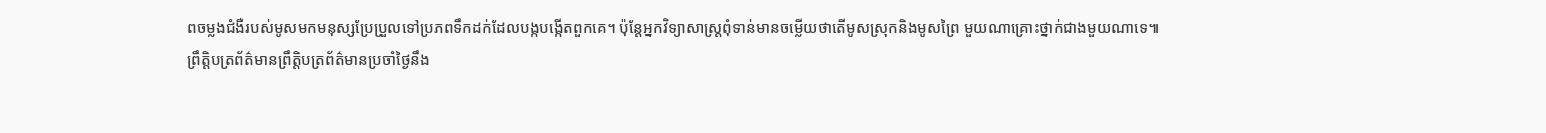ពចម្លងជំងឺរបស់មូសមកមនុស្សប្រែប្រួលទៅប្រភពទឹកដក់ដែលបង្កបង្កើតពួកគេ។ ប៉ុន្តែអ្នកវិទ្យាសាស្ត្រពុំទាន់មានចម្លើយថាតើមូសស្រុកនិងមូសព្រៃ មួយណាគ្រោះថ្នាក់ជាងមួយណាទេ៕
ព្រឹត្តិបត្រព័ត៌មានព្រឹត្តិបត្រព័ត៌មានប្រចាំថ្ងៃនឹង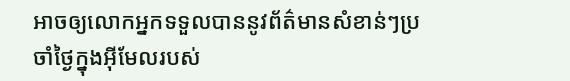អាចឲ្យលោកអ្នកទទួលបាននូវព័ត៌មានសំខាន់ៗប្រចាំថ្ងៃក្នុងអ៊ីមែលរបស់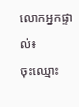លោកអ្នកផ្ទាល់៖
ចុះឈ្មោះ